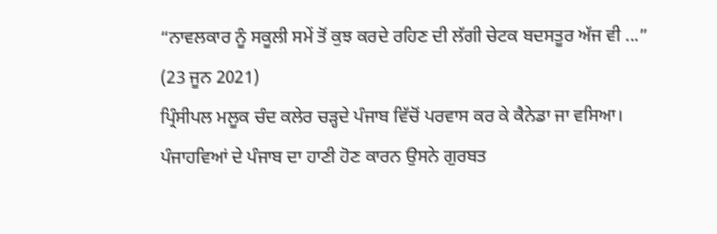“ਨਾਵਲਕਾਰ ਨੂੰ ਸਕੂਲੀ ਸਮੇਂ ਤੋਂ ਕੁਝ ਕਰਦੇ ਰਹਿਣ ਦੀ ਲੱਗੀ ਚੇਟਕ ਬਦਸਤੂਰ ਅੱਜ ਵੀ ...”
(23 ਜੂਨ 2021)
ਪ੍ਰਿੰਸੀਪਲ ਮਲੂਕ ਚੰਦ ਕਲੇਰ ਚੜ੍ਹਦੇ ਪੰਜਾਬ ਵਿੱਚੋਂ ਪਰਵਾਸ ਕਰ ਕੇ ਕੈਨੇਡਾ ਜਾ ਵਸਿਆ। ਪੰਜਾਹਵਿਆਂ ਦੇ ਪੰਜਾਬ ਦਾ ਹਾਣੀ ਹੋਣ ਕਾਰਨ ਉਸਨੇ ਗੁਰਬਤ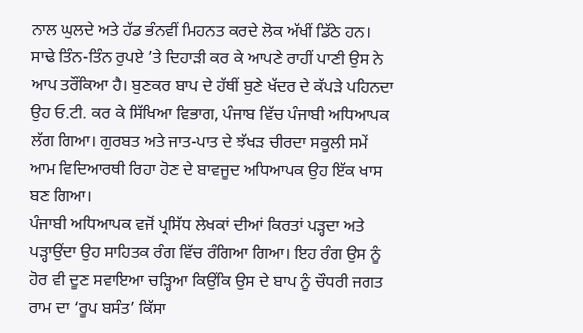ਨਾਲ ਘੁਲਦੇ ਅਤੇ ਹੱਡ ਭੰਨਵੀਂ ਮਿਹਨਤ ਕਰਦੇ ਲੋਕ ਅੱਖੀਂ ਡਿੱਠੇ ਹਨ। ਸਾਢੇ ਤਿੰਨ-ਤਿੰਨ ਰੁਪਏ ’ਤੇ ਦਿਹਾੜੀ ਕਰ ਕੇ ਆਪਣੇ ਰਾਹੀਂ ਪਾਣੀ ਉਸ ਨੇ ਆਪ ਤਰੌਂਕਿਆ ਹੈ। ਬੁਣਕਰ ਬਾਪ ਦੇ ਹੱਥੀਂ ਬੁਣੇ ਖੱਦਰ ਦੇ ਕੱਪੜੇ ਪਹਿਨਦਾ ਉਹ ਓ.ਟੀ. ਕਰ ਕੇ ਸਿੱਖਿਆ ਵਿਭਾਗ, ਪੰਜਾਬ ਵਿੱਚ ਪੰਜਾਬੀ ਅਧਿਆਪਕ ਲੱਗ ਗਿਆ। ਗੁਰਬਤ ਅਤੇ ਜਾਤ-ਪਾਤ ਦੇ ਝੱਖੜ ਚੀਰਦਾ ਸਕੂਲੀ ਸਮੇਂ ਆਮ ਵਿਦਿਆਰਥੀ ਰਿਹਾ ਹੋਣ ਦੇ ਬਾਵਜੂਦ ਅਧਿਆਪਕ ਉਹ ਇੱਕ ਖਾਸ ਬਣ ਗਿਆ।
ਪੰਜਾਬੀ ਅਧਿਆਪਕ ਵਜੋਂ ਪ੍ਰਸਿੱਧ ਲੇਖਕਾਂ ਦੀਆਂ ਕਿਰਤਾਂ ਪੜ੍ਹਦਾ ਅਤੇ ਪੜ੍ਹਾਉਂਦਾ ਉਹ ਸਾਹਿਤਕ ਰੰਗ ਵਿੱਚ ਰੰਗਿਆ ਗਿਆ। ਇਹ ਰੰਗ ਉਸ ਨੂੰ ਹੋਰ ਵੀ ਦੂਣ ਸਵਾਇਆ ਚੜ੍ਹਿਆ ਕਿਉਂਕਿ ਉਸ ਦੇ ਬਾਪ ਨੂੰ ਚੌਧਰੀ ਜਗਤ ਰਾਮ ਦਾ ‘ਰੂਪ ਬਸੰਤ’ ਕਿੱਸਾ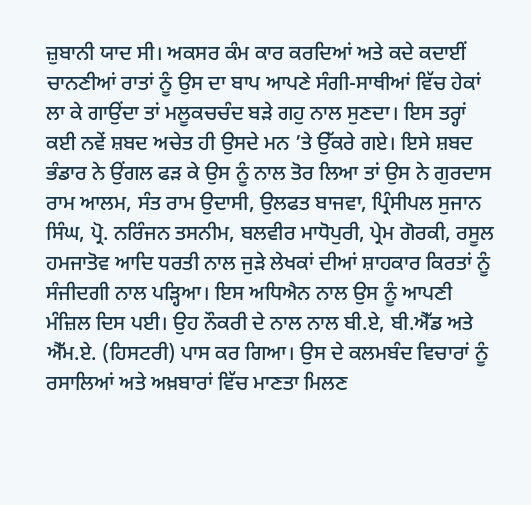ਜ਼ੁਬਾਨੀ ਯਾਦ ਸੀ। ਅਕਸਰ ਕੰਮ ਕਾਰ ਕਰਦਿਆਂ ਅਤੇ ਕਦੇ ਕਦਾਈਂ ਚਾਨਣੀਆਂ ਰਾਤਾਂ ਨੂੰ ਉਸ ਦਾ ਬਾਪ ਆਪਣੇ ਸੰਗੀ-ਸਾਥੀਆਂ ਵਿੱਚ ਹੇਕਾਂ ਲਾ ਕੇ ਗਾਉਂਦਾ ਤਾਂ ਮਲੂਕਚਚੰਦ ਬੜੇ ਗਹੁ ਨਾਲ ਸੁਣਦਾ। ਇਸ ਤਰ੍ਹਾਂ ਕਈ ਨਵੇਂ ਸ਼ਬਦ ਅਚੇਤ ਹੀ ਉਸਦੇ ਮਨ ’ਤੇ ਉੱਕਰੇ ਗਏ। ਇਸੇ ਸ਼ਬਦ ਭੰਡਾਰ ਨੇ ਉਂਗਲ ਫੜ ਕੇ ਉਸ ਨੂੰ ਨਾਲ ਤੋਰ ਲਿਆ ਤਾਂ ਉਸ ਨੇ ਗੁਰਦਾਸ ਰਾਮ ਆਲਮ, ਸੰਤ ਰਾਮ ਉਦਾਸੀ, ਉਲਫਤ ਬਾਜਵਾ, ਪ੍ਰਿੰਸੀਪਲ ਸੁਜਾਨ ਸਿੰਘ, ਪ੍ਰੋ. ਨਰਿੰਜਨ ਤਸਨੀਮ, ਬਲਵੀਰ ਮਾਧੋਪੁਰੀ, ਪ੍ਰੇਮ ਗੋਰਕੀ, ਰਸੂਲ ਹਮਜਾਤੋਵ ਆਦਿ ਧਰਤੀ ਨਾਲ ਜੁੜੇ ਲੇਖਕਾਂ ਦੀਆਂ ਸ਼ਾਹਕਾਰ ਕਿਰਤਾਂ ਨੂੰ ਸੰਜੀਦਗੀ ਨਾਲ ਪੜ੍ਹਿਆ। ਇਸ ਅਧਿਐਨ ਨਾਲ ਉਸ ਨੂੰ ਆਪਣੀ ਮੰਜ਼ਿਲ ਦਿਸ ਪਈ। ਉਹ ਨੌਕਰੀ ਦੇ ਨਾਲ ਨਾਲ ਬੀ.ਏ, ਬੀ.ਐੱਡ ਅਤੇ ਐੱਮ.ਏ. (ਹਿਸਟਰੀ) ਪਾਸ ਕਰ ਗਿਆ। ਉਸ ਦੇ ਕਲਮਬੰਦ ਵਿਚਾਰਾਂ ਨੂੰ ਰਸਾਲਿਆਂ ਅਤੇ ਅਖ਼ਬਾਰਾਂ ਵਿੱਚ ਮਾਣਤਾ ਮਿਲਣ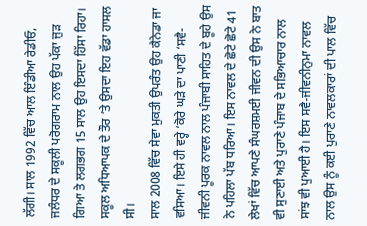ਲੱਗੀ। ਸਾਲ 1992 ਵਿੱਚ ਆਲ ਇੰਡੀਆ ਰੇਡੀਓ, ਜਲੰਧਰ ਦੇ ਸਕੂਲੀ ਪਰੋਗਰਾਮ ਨਾਲ ਉਹ ਪੱਕਾ ਜੁੜ ਗਿਆ ਤੇ ਲਗਭਗ 15 ਸਾਲ ਉਹ ਇਸਦਾ ਹਿੱਸਾ ਰਿਹਾ। ਸਕੂਲ ਅਧਿਆਪਕ ਦੇ ਤੌਰ ’ਤੇ ਉਸਦਾ ਇਹ ਵੱਡਾ ਹਾਸਲ ਸੀ।
ਸਾਲ 2008 ਵਿੱਚ ਸੇਵਾ ਮੁਕਤੀ ਉਪਰੰਤ ਉਹ ਕੈਨੇਡਾ ਜਾ ਵਸਿਆ। ਇਸੇ ਹੀ ਵਰ੍ਹੇ ‘ਕੋਰੇ ਘੜੇ ਦਾ ਪਾਣੀ ‘ਸਵੈ-ਜੀਵਨੀ ਪੂਰਕ ਨਾਵਲ ਨਾਲ ਪੰਜਾਬੀ ਸਾਹਿਤ ਦੇ ਬੂਹੇ ਉਸ ਨੇ ਪਹਿਲਾ ਪੱਬ ਧਰਿਆ। ਇਸ ਨਾਵਲ ਦੇ ਛੋਟੇ ਛੋਟੇ 41 ਲੇਖਾਂ ਵਿੱਚ ਆਪਣੇ ਸੰਘਰਸ਼ਮਈ ਜੀਵਨ ਦੀ ਉਸ ਨੇ ਬਾਤ ਵੀ ਸੁਣਾਈ ਅਤੇ ਪੁਰਾਣੇ ਪੰਜਾਬ ਦੇ ਸਭਿਆਚਾਰ ਨਾਲ ਸਾਂਝ ਵੀ ਪੁਆਈ ਹੈ। ਇਸ ਸਵੈ-ਜੀਵਨੀਨੁਮਾ ਨਾਵਲ ਨਾਲ ਉਸ ਨੂੰ ਕਈ ਪੁਰਾਣੇ ਨਾਵਲਕਾਰਾਂ ਦੀ ਪਾਲ ਵਿੱਚ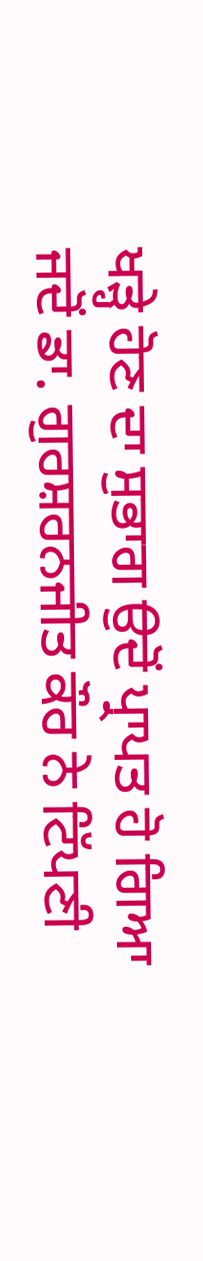ਖੜ੍ਹੇ ਹੋਣ ਦਾ ਸੁਭਾਗ ਉਦੋਂ ਪ੍ਰਾਪਤ ਹੋ ਗਿਆ ਜਦੋਂ ਡਾ. ਗੁਰਸ਼ਰਨਜੀਤ ਕੌਰ ਨੇ ਟਿੱਪਣੀ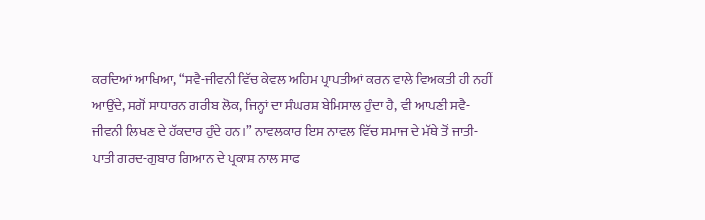ਕਰਦਿਆਂ ਆਖਿਆ, “ਸਵੈ-ਜੀਵਨੀ ਵਿੱਚ ਕੇਵਲ ਅਹਿਮ ਪ੍ਰਾਪਤੀਆਂ ਕਰਨ ਵਾਲੇ ਵਿਅਕਤੀ ਹੀ ਨਹੀਂ ਆਉਂਦੇ, ਸਗੋਂ ਸਾਧਾਰਨ ਗਰੀਬ ਲੋਕ, ਜਿਨ੍ਹਾਂ ਦਾ ਸੰਘਰਸ਼ ਬੇਮਿਸਾਲ ਹੁੰਦਾ ਹੈ, ਵੀ ਆਪਣੀ ਸਵੈ-ਜੀਵਨੀ ਲਿਖਣ ਦੇ ਹੱਕਦਾਰ ਹੁੰਦੇ ਹਨ।” ਨਾਵਲਕਾਰ ਇਸ ਨਾਵਲ ਵਿੱਚ ਸਮਾਜ ਦੇ ਮੱਥੇ ਤੋਂ ਜਾਤੀ-ਪਾਤੀ ਗਰਦ-ਗੁਬਾਰ ਗਿਆਨ ਦੇ ਪ੍ਰਕਾਸ਼ ਨਾਲ ਸਾਫ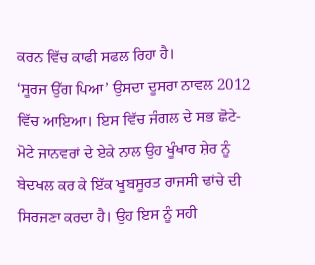ਕਰਨ ਵਿੱਚ ਕਾਫੀ ਸਫਲ ਰਿਹਾ ਹੈ।
‘ਸੂਰਜ ਉੱਗ ਪਿਆ’ ਉਸਦਾ ਦੂਸਰਾ ਨਾਵਲ 2012 ਵਿੱਚ ਆਇਆ। ਇਸ ਵਿੱਚ ਜੰਗਲ ਦੇ ਸਭ ਛੋਟੇ-ਮੋਟੇ ਜਾਨਵਰਾਂ ਦੇ ਏਕੇ ਨਾਲ ਉਹ ਖੂੰਖਾਰ ਸ਼ੇਰ ਨੂੰ ਬੇਦਖਲ ਕਰ ਕੇ ਇੱਕ ਖੂਬਸੂਰਤ ਰਾਜਸੀ ਢਾਂਚੇ ਦੀ ਸਿਰਜਣਾ ਕਰਦਾ ਹੈ। ਉਹ ਇਸ ਨੂੰ ਸਹੀ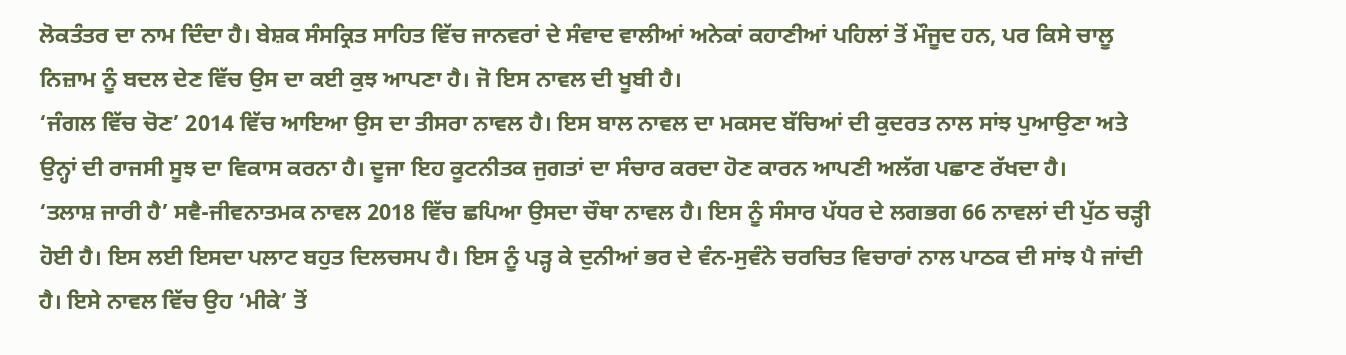ਲੋਕਤੰਤਰ ਦਾ ਨਾਮ ਦਿੰਦਾ ਹੈ। ਬੇਸ਼ਕ ਸੰਸਕ੍ਰਿਤ ਸਾਹਿਤ ਵਿੱਚ ਜਾਨਵਰਾਂ ਦੇ ਸੰਵਾਦ ਵਾਲੀਆਂ ਅਨੇਕਾਂ ਕਹਾਣੀਆਂ ਪਹਿਲਾਂ ਤੋਂ ਮੌਜੂਦ ਹਨ, ਪਰ ਕਿਸੇ ਚਾਲੂ ਨਿਜ਼ਾਮ ਨੂੰ ਬਦਲ ਦੇਣ ਵਿੱਚ ਉਸ ਦਾ ਕਈ ਕੁਝ ਆਪਣਾ ਹੈ। ਜੋ ਇਸ ਨਾਵਲ ਦੀ ਖੂਬੀ ਹੈ।
‘ਜੰਗਲ ਵਿੱਚ ਚੋਣ’ 2014 ਵਿੱਚ ਆਇਆ ਉਸ ਦਾ ਤੀਸਰਾ ਨਾਵਲ ਹੈ। ਇਸ ਬਾਲ ਨਾਵਲ ਦਾ ਮਕਸਦ ਬੱਚਿਆਂ ਦੀ ਕੁਦਰਤ ਨਾਲ ਸਾਂਝ ਪੁਆਉਣਾ ਅਤੇ ਉਨ੍ਹਾਂ ਦੀ ਰਾਜਸੀ ਸੂਝ ਦਾ ਵਿਕਾਸ ਕਰਨਾ ਹੈ। ਦੂਜਾ ਇਹ ਕੂਟਨੀਤਕ ਜੁਗਤਾਂ ਦਾ ਸੰਚਾਰ ਕਰਦਾ ਹੋਣ ਕਾਰਨ ਆਪਣੀ ਅਲੱਗ ਪਛਾਣ ਰੱਖਦਾ ਹੈ।
‘ਤਲਾਸ਼ ਜਾਰੀ ਹੈ’ ਸਵੈ-ਜੀਵਨਾਤਮਕ ਨਾਵਲ 2018 ਵਿੱਚ ਛਪਿਆ ਉਸਦਾ ਚੌਥਾ ਨਾਵਲ ਹੈ। ਇਸ ਨੂੰ ਸੰਸਾਰ ਪੱਧਰ ਦੇ ਲਗਭਗ 66 ਨਾਵਲਾਂ ਦੀ ਪੁੱਠ ਚੜ੍ਹੀ ਹੋਈ ਹੈ। ਇਸ ਲਈ ਇਸਦਾ ਪਲਾਟ ਬਹੁਤ ਦਿਲਚਸਪ ਹੈ। ਇਸ ਨੂੰ ਪੜ੍ਹ ਕੇ ਦੁਨੀਆਂ ਭਰ ਦੇ ਵੰਨ-ਸੁਵੰਨੇ ਚਰਚਿਤ ਵਿਚਾਰਾਂ ਨਾਲ ਪਾਠਕ ਦੀ ਸਾਂਝ ਪੈ ਜਾਂਦੀ ਹੈ। ਇਸੇ ਨਾਵਲ ਵਿੱਚ ਉਹ ‘ਮੀਕੇ’ ਤੋਂ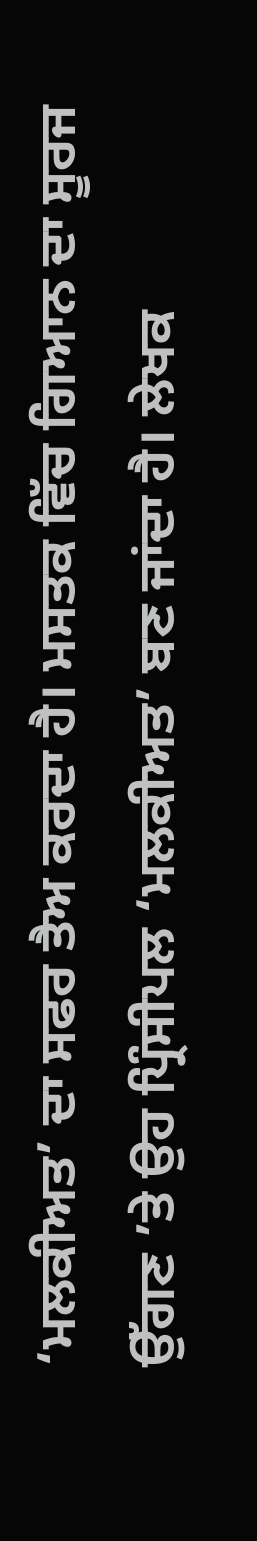‘ਮਲਕੀਅਤ’ ਦਾ ਸਫਰ ਤੈਅ ਕਰਦਾ ਹੈ। ਮਸਤਕ ਵਿੱਚ ਗਿਆਨ ਦਾ ਸੂਰਜ ਉੱਗਣ ’ਤੇ ਉਹ ਪ੍ਰਿੰਸੀਪਲ ‘ਮਲਕੀਅਤ’ ਬਣ ਜਾਂਦਾ ਹੈ। ਲੇਖਕ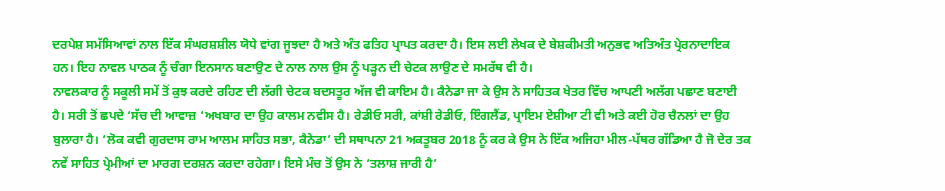ਦਰਪੇਸ਼ ਸਮੱਸਿਆਵਾਂ ਨਾਲ ਇੱਕ ਸੰਘਰਸ਼ਸ਼ੀਲ ਯੋਧੇ ਵਾਂਗ ਜੂਝਦਾ ਹੈ ਅਤੇ ਅੰਤ ਫਤਿਹ ਪ੍ਰਾਪਤ ਕਰਦਾ ਹੈ। ਇਸ ਲਈ ਲੇਖਕ ਦੇ ਬੇਸ਼ਕੀਮਤੀ ਅਨੁਭਵ ਅਤਿਅੰਤ ਪ੍ਰੇਰਨਾਦਾਇਕ ਹਨ। ਇਹ ਨਾਵਲ ਪਾਠਕ ਨੂੰ ਚੰਗਾ ਇਨਸਾਨ ਬਣਾਉਣ ਦੇ ਨਾਲ ਨਾਲ ਉਸ ਨੂੰ ਪੜ੍ਹਨ ਦੀ ਚੇਟਕ ਲਾਉਣ ਦੇ ਸਮਰੱਥ ਵੀ ਹੈ।
ਨਾਵਲਕਾਰ ਨੂੰ ਸਕੂਲੀ ਸਮੇਂ ਤੋਂ ਕੁਝ ਕਰਦੇ ਰਹਿਣ ਦੀ ਲੱਗੀ ਚੇਟਕ ਬਦਸਤੂਰ ਅੱਜ ਵੀ ਕਾਇਮ ਹੈ। ਕੈਨੇਡਾ ਜਾ ਕੇ ਉਸ ਨੇ ਸਾਹਿਤਕ ਖੇਤਰ ਵਿੱਚ ਆਪਣੀ ਅਲੱਗ ਪਛਾਣ ਬਣਾਈ ਹੈ। ਸਰੀ ਤੋਂ ਛਪਦੇ ‘ਸੱਚ ਦੀ ਆਵਾਜ਼ ‘ਅਖਬਾਰ ਦਾ ਉਹ ਕਾਲਮ ਨਵੀਸ ਹੈ। ਰੇਡੀਓ ਸਰੀ, ਕਾਂਸ਼ੀ ਰੇਡੀਓ, ਇੰਗਲੈਂਡ, ਪ੍ਰਾਇਮ ਏਸ਼ੀਆ ਟੀ ਵੀ ਅਤੇ ਕਈ ਹੋਰ ਚੈਨਲਾਂ ਦਾ ਉਹ ਬੁਲਾਰਾ ਹੈ। ‘ਲੋਕ ਕਵੀ ਗੁਰਦਾਸ ਰਾਮ ਆਲਮ ਸਾਹਿਤ ਸਭਾ, ਕੈਨੇਡਾ’ ਦੀ ਸਥਾਪਨਾ 21 ਅਕਤੂਬਰ 2018 ਨੂੰ ਕਰ ਕੇ ਉਸ ਨੇ ਇੱਕ ਅਜਿਹਾ ਮੀਲ-ਪੱਥਰ ਗੱਡਿਆ ਹੈ ਜੋ ਦੇਰ ਤਕ ਨਵੇਂ ਸਾਹਿਤ ਪ੍ਰੇਮੀਆਂ ਦਾ ਮਾਰਗ ਦਰਸ਼ਨ ਕਰਦਾ ਰਹੇਗਾ। ਇਸੇ ਮੰਚ ਤੋਂ ਉਸ ਨੇ ‘ਤਲਾਸ਼ ਜਾਰੀ ਹੈ’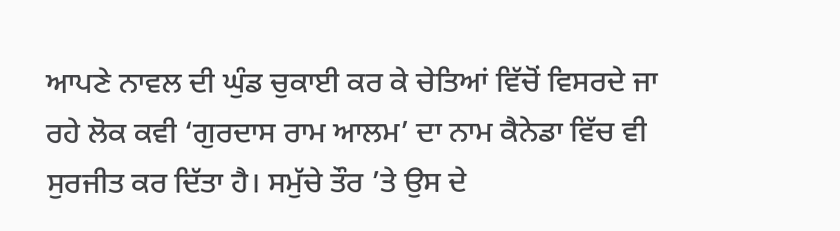ਆਪਣੇ ਨਾਵਲ ਦੀ ਘੁੰਡ ਚੁਕਾਈ ਕਰ ਕੇ ਚੇਤਿਆਂ ਵਿੱਚੋਂ ਵਿਸਰਦੇ ਜਾ ਰਹੇ ਲੋਕ ਕਵੀ ‘ਗੁਰਦਾਸ ਰਾਮ ਆਲਮ’ ਦਾ ਨਾਮ ਕੈਨੇਡਾ ਵਿੱਚ ਵੀ ਸੁਰਜੀਤ ਕਰ ਦਿੱਤਾ ਹੈ। ਸਮੁੱਚੇ ਤੌਰ ’ਤੇ ਉਸ ਦੇ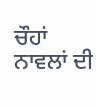ਚੌਹਾਂ ਨਾਵਲਾਂ ਦੀ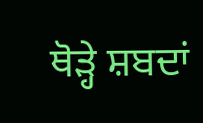ਥੋੜ੍ਹੇ ਸ਼ਬਦਾਂ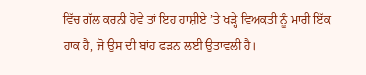ਵਿੱਚ ਗੱਲ ਕਰਨੀ ਹੋਵੇ ਤਾਂ ਇਹ ਹਾਸ਼ੀਏ ’ਤੇ ਖੜ੍ਹੇ ਵਿਅਕਤੀ ਨੂੰ ਮਾਰੀ ਇੱਕ ਹਾਕ ਹੈ, ਜੋ ਉਸ ਦੀ ਬਾਂਹ ਫੜਨ ਲਈ ਉਤਾਵਲੀ ਹੈ।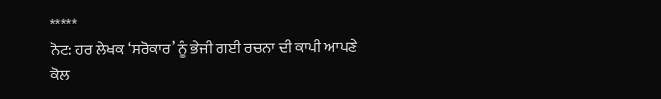*****
ਨੋਟ: ਹਰ ਲੇਖਕ ‘ਸਰੋਕਾਰ’ ਨੂੰ ਭੇਜੀ ਗਈ ਰਚਨਾ ਦੀ ਕਾਪੀ ਆਪਣੇ ਕੋਲ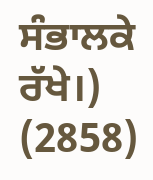ਸੰਭਾਲਕੇ ਰੱਖੇ।)
(2858)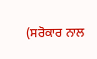(ਸਰੋਕਾਰ ਨਾਲ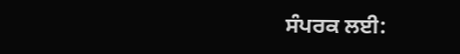ਸੰਪਰਕ ਲਈ: